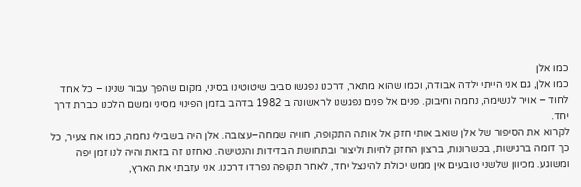כמו אלן
כמו אלן, גם אני הייתי ילדה אבודה, וכמו שהוא מתאר, דרכנו נפגשו סביב שיטוטינו בסיני, מקום שהפך עבור שנינו – כל אחד לחוד – אויר לנשימה, נחמה וחיבוק. פנים אל פנים נפגשנו לראשונה ב 1982 בדהב בזמן הפינוי מסיני ומשם הלכנו כברת דרך יחד.
לקרוא את הסיפור של אלן שואב אותי חזק אל אותה התקופה, חוויה שמחה–עצובה. אלן היה בשבילי נחמה, כמו אח צעיר, כל כך דומה ברגישות, בכשרונות, ברצון החזק לחיות וליצור ובתחושת הבדידות והנטישה. נאחזנו זה בזאת והיה לנו זמן יפה ומשוגע. מכיוון שלשני טובעים אין ממש יכולת להינצל יחד, לאחר תקופה נפרדו דרכנו. אני עזבתי את הארץ,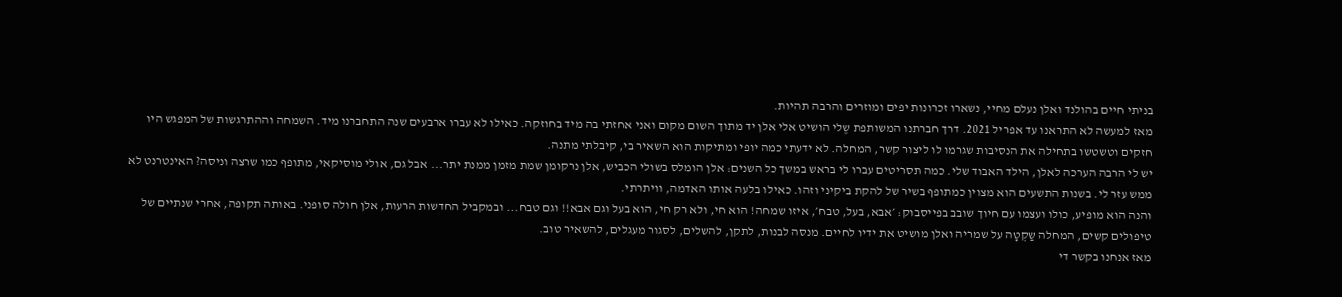בניתי חיים בהולנד ואלן נעלם מחיי, נשארו זכרונות יפים ומוזרים והרבה תהיות.
מאז למעשה לא התראנו עד אפריל 2021. דרך חברתנו המשותפת שֶלי הושיט אלי אלן יד מתוך השום מקום ואני אחזתי בה מיד בחוזקה. כאילו לא עברו ארבעים שנה התחברנו מיד. השמחה וההתרגשות של המפגש היו חזקים וטשטשו בתחילה את הנסיבות שגרמו לו ליצור קשר, המחלה. לא ידעתי כמה יופי ומתיקות הוא השאיר בי, קיבלתי מתנה.
יש לי הרבה הערכה לאלן, הילד האבוד שלי. כמה תסריטים עברו לי בראש במשך כל השנים: אלן הומלס בשולי הכביש, אלן נרקומן שמת מזמן ממנת יתר... אבל גם, אולי מוסיקאי, מתופף כמו שרצה וניסה? האינטרנט לא ממש עזר לי. בשנות התשעים הוא מצוין כמתופף בשיר של להקת ביקיני וזהו. כאילו בלעה אותו האדמה, וויתרתי.
והנה הוא מופיע, כולו ועצמו עם חיוך שובב בפייסבוק: ׳אבא, בעל, טבח׳, איזו שמחה! הוא חי, ולא רק חי, הוא בעל וגם אבא!! וגם טבח... ובמקביל החדשות הרעות, אלן חולה סופני. באותה תקופה, אחרי שנתיים של טיפולים קשים, המחלה שַקְטָה על שמריה ואלן מושיט את ידיו לחיים. מנסה לבנות, לתקן, להשלים, לסגור מעגלים, להשאיר טוב.
מאז אנחנו בקשר די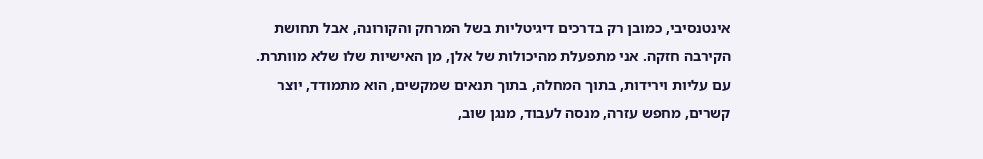אינטנסיבי, כמובן רק בדרכים דיגיטליות בשל המרחק והקורונה, אבל תחושת הקירבה חזקה. אני מתפעלת מהיכולות של אלן, מן האישיות שלו שלא מוותרת. עם עליות וירידות, בתוך המחלה, בתוך תנאים שמקשים, הוא מתמודד, יוצר קשרים, מחפש עזרה, מנסה לעבוד, מנגן שוב,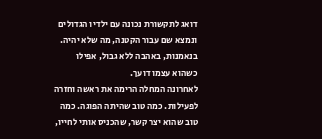דואג לתקשורת נכונה עם ילדיו הגדולים ונמצא שם עבור הקטנה, מה שלא יהיה. בנאמנות, באהבה ללא גבול, אפילו כשהוא עצמו דועך.
לאחרונה המחלה הרימה את ראשה וחזרה לפעילות. כמה טוב שהיתה הפוגה. כמה טוב שהוא יצר קשר, שהכניס אותי לחייו,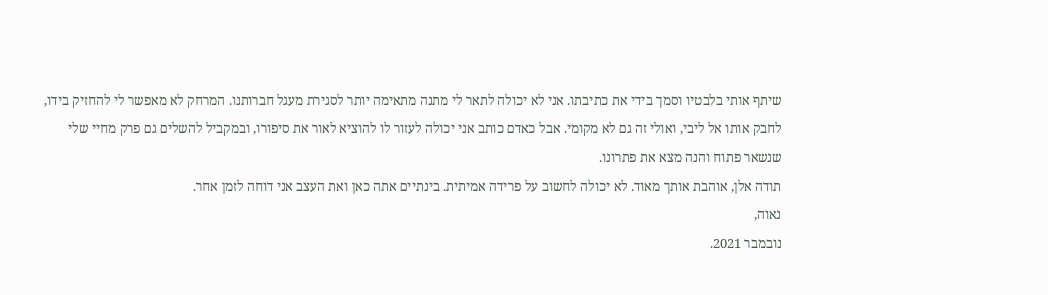שיתף אותי בלבטיו וסמך בידי את כתיבתו. אני לא יכולה לתאר לי מתנה מתאימה יותר לסגירת מעגל חברותנו. המרחק לא מאפשר לי להחזיק בידו, לחבק אותו אל ליבי, ואולי זה גם לא מקומי. אבל כאדם כותב אני יכולה לעזור לו להוציא לאור את סיפורו, ובמקביל להשלים גם פרק מחיי שלי שנשאר פתוח והנה מצא את פתרונו.
תודה אלן, אוהבת אותך מאוד. לא יכולה לחשוב על פרידה אמיתית. בינתיים אתה כאן ואת העצב אני דוחה לזמן אחר.
נאוה,
נובמבר 2021.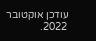עודכן אוקטובר 2022.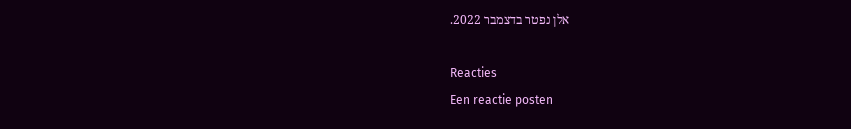אלן נפטר בדצמבר 2022.

Reacties
Een reactie posten